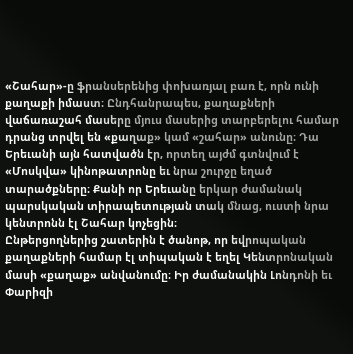«Շահար»-ը ֆրանսերենից փոխառյալ բառ է, որն ունի քաղաքի իմաստ։ Ընդհանրապես, քաղաքների վաճառաշահ մասերը մյուս մասերից տարբերելու համար դրանց տրվել են «քաղաք» կամ «շահար» անունը։ Դա Երեւանի այն հատվածն էր, որտեղ այժմ գտնվում է «Մոսկվա» կինոթատրոնը եւ նրա շուրջը եղած տարածքները։ Քանի որ Երեւանը երկար ժամանակ պարսկական տիրապետության տակ մնաց, ուստի նրա կենտրոնն էլ Շահար կոչեցին։
Ընթերցողներից շատերին է ծանոթ, որ եվրոպական քաղաքների համար էլ տիպական է եղել Կենտրոնական մասի «քաղաք» անվանումը։ Իր ժամանակին Լոնդոնի եւ Փարիզի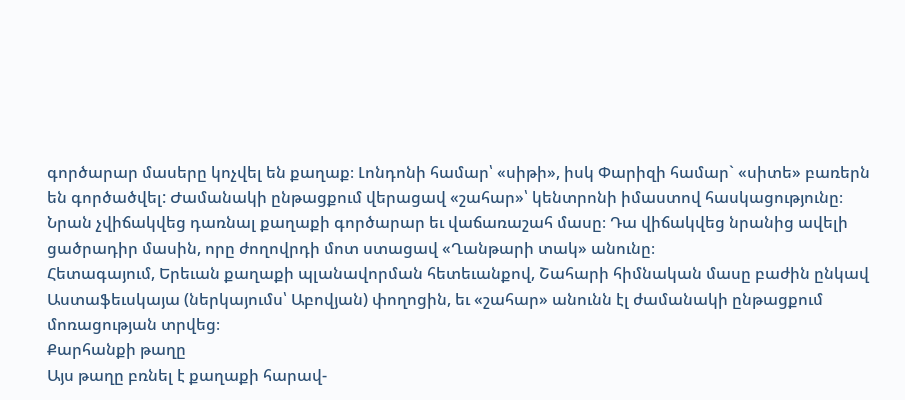գործարար մասերը կոչվել են քաղաք։ Լոնդոնի համար՝ «սիթի», իսկ Փարիզի համար` «սիտե» բառերն են գործածվել: Ժամանակի ընթացքում վերացավ «շահար»՝ կենտրոնի իմաստով հասկացությունը։ Նրան չվիճակվեց դառնալ քաղաքի գործարար եւ վաճառաշահ մասը։ Դա վիճակվեց նրանից ավելի ցածրադիր մասին, որը ժողովրդի մոտ ստացավ «Ղանթարի տակ» անունը։
Հետագայում, Երեւան քաղաքի պլանավորման հետեւանքով, Շահարի հիմնական մասը բաժին ընկավ Աստաֆեւսկայա (ներկայումս՝ Աբովյան) փողոցին, եւ «շահար» անունն էլ ժամանակի ընթացքում մոռացության տրվեց։
Քարհանքի թաղը
Այս թաղը բռնել է քաղաքի հարավ-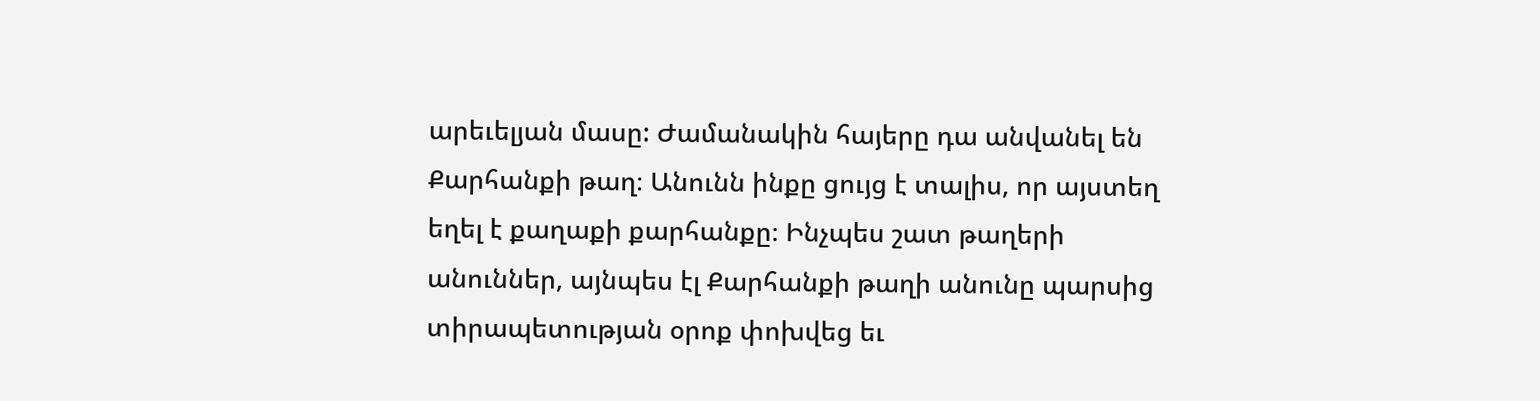արեւելյան մասը: Ժամանակին հայերը դա անվանել են Քարհանքի թաղ։ Անունն ինքը ցույց է տալիս, որ այստեղ եղել է քաղաքի քարհանքը։ Ինչպես շատ թաղերի անուններ, այնպես էլ Քարհանքի թաղի անունը պարսից տիրապետության օրոք փոխվեց եւ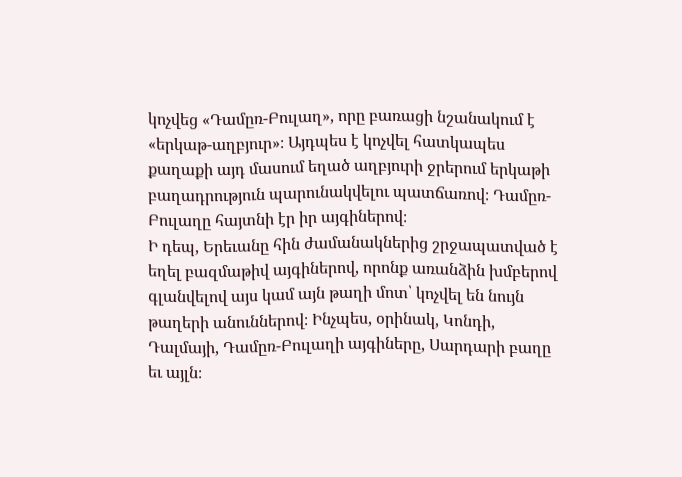կոչվեց «Դամըռ-Բուլաղ», որը բառացի նշանակում է «երկաթ-աղբյուր»։ Այդպես է կոչվել հատկապես քաղաքի այդ մասում եղած աղբյուրի ջրերում երկաթի բաղադրություն պարունակվելու պատճառով։ Դամըռ-Բուլաղը հայտնի էր իր այգիներով։
Ի դեպ, Երեւանը հին ժամանակներից շրջապատված է եղել բազմաթիվ այգիներով, որոնք առանձին խմբերով գլանվելով այս կամ այն թաղի մոտ՝ կոչվել են նույն թաղերի անուններով։ Ինչպես, օրինակ, Կոնդի, Դալմայի, Դամըռ-Բուլաղի այգիները, Սարդարի բաղը եւ այլն։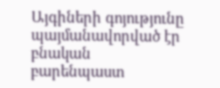Այգիների գոյությունը պայմանավորված էր բնական բարենպաստ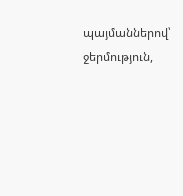պայմաններով՝ ջերմություն,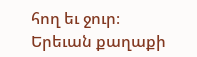հող եւ ջուր։
Երեւան քաղաքի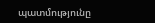պատմությունը